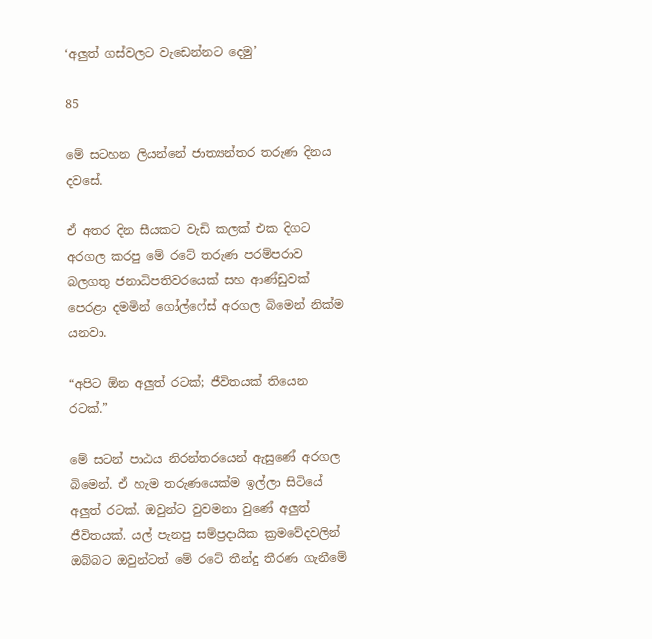‘අලුත් ගස්වලට වැඩෙන්නට දෙමු’

85

මේ සටහන ලියන්නේ ජාත්‍යන්තර තරුණ දිනය දවසේ.

ඒ අතර දින සීයකට වැඩි කලක් එක දිගට අරගල කරපු මේ රටේ තරුණ පරම්පරාව බලගතු ජනාධිපතිවරයෙක් සහ ආණ්ඩුවක් පෙරළා දමමින් ගෝල්ෆේස් අරගල බිමෙන් නික්ම යනවා.

“අපිට ඕන අලුත් රටක්; ජීවිතයක් තියෙන රටක්.”

මේ සටන් පාඨය නිරන්තරයෙන් ඇසුණේ අරගල බිමෙන්. ඒ හැම තරුණයෙක්ම ඉල්ලා සිටියේ අලුත් රටක්. ඔවුන්ට වුවමනා වුණේ අලුත් ජීවිතයක්. යල් පැනපු සම්ප්‍රදායික ක්‍රමවේදවලින් ඔබ්බට ඔවුන්ටත් මේ රටේ තීන්දු තීරණ ගැනීමේ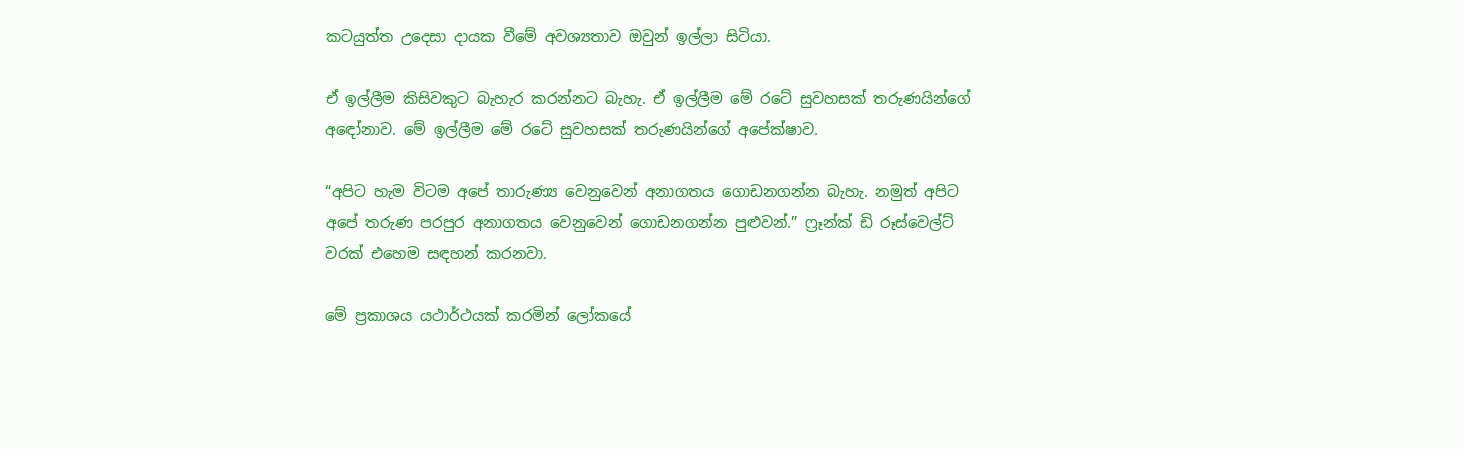කටයුත්ත උදෙසා දායක වීමේ අවශ්‍යතාව ඔවුන් ඉල්ලා සිටියා.

ඒ ඉල්ලීම කිසිවකුට බැහැර කරන්නට බැහැ. ඒ ඉල්ලීම මේ රටේ සුවහසක් තරුණයින්ගේ අඳෝනාව. මේ ඉල්ලීම මේ රටේ සුවහසක් තරුණයින්ගේ අපේක්ෂාව.

“අපිට හැම විටම අපේ තාරුණ්‍ය වෙනුවෙන් අනාගතය ගොඩනගන්න බැහැ. නමුත් අපිට අපේ තරුණ පරපුර අනාගතය වෙනුවෙන් ගොඩනගන්න පුළුවන්.” ෆ්‍රෑන්ක් ඩි රූස්වෙල්ට් වරක් එහෙම සඳහන් කරනවා.

මේ ප්‍රකාශය යථාර්ථයක් කරමින් ලෝකයේ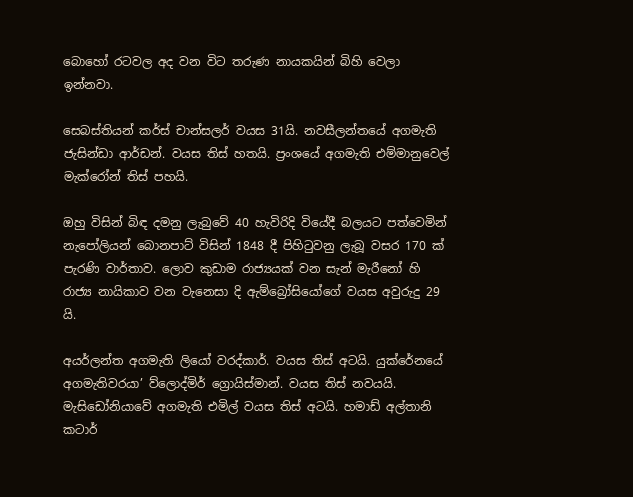බොහෝ රටවල අද වන විට තරුණ නායකයින් බිහි වෙලා ඉන්නවා.

සෙබස්තියන් කර්ස් චාන්සලර් වයස 31යි. නවසීලන්තයේ අගමැති ජැසින්ඩා ආර්ඩන්. වයස තිස් හතයි. ප්‍රංශයේ අගමැති එම්මානුවෙල් මැක්රෝන් තිස් පහයි.

ඔහු විසින් බිඳ දමනු ලැබුවේ 40 හැවිරිදි වියේදී බලයට පත්වෙමින් නැපෝලියන් බොනපාට් විසින් 1848 දී පිහිටුවනු ලැබූ වසර 170 ක් පැරණි වාර්තාව. ලොව කුඩාම රාජ්‍යයක් වන සැන් මැරීනෝ හි රාජ්‍ය නායිකාව වන වැනෙසා දි ඇම්බ්‍රෝසියෝගේ වයස අවුරුදු 29 යි.

අයර්ලන්ත අගමැති ලියෝ වරද්කාර්. වයස තිස් අටයි. යුක්රේනයේ අගමැතිවරයා’ ව්ලොද්මිර් ග්‍රොයිස්මාන්. වයස තිස් නවයයි. මැසිඩෝනියාවේ අගමැති එමිල් වයස තිස් අටයි. හමාඩ් අල්තානි කටාර්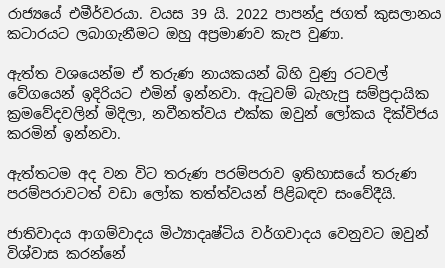රාජ්‍යයේ එමීර්වරයා. වයස 39 යි. 2022 පාපන්දු ජගත් කුසලානය කටාරයට ලබාගැනීමට ඔහු අප්‍රමාණව කැප වුණා.

ඇත්ත වශයෙන්ම ඒ තරුණ නායකයන් බිහි වුණු රටවල් වේගයෙන් ඉදිරියට එමින් ඉන්නවා. ඇටුවම් බැහැපු සම්ප්‍රදායික ක්‍රමවේදවලින් මිදිලා, නවීනත්වය එක්ක ඔවුන් ලෝකය දික්විජය කරමින් ඉන්නවා.

ඇත්තටම අද වන විට තරුණ පරම්පරාව ඉතිහාසයේ තරුණ පරම්පරාවටත් වඩා ලෝක තත්ත්වයන් පිළිබඳව සංවේදීයි.

ජාතිවාදය ආගම්වාදය මිථ්‍යාදෘෂ්ටිය වර්ගවාදය වෙනුවට ඔවුන් විශ්වාස කරන්නේ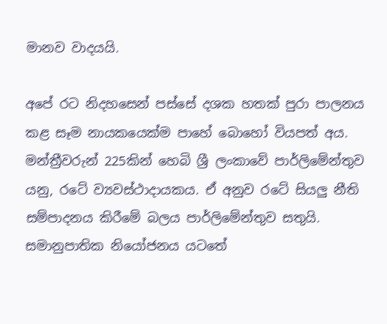මානව වාදයයි.

අපේ රට නිදහසෙන් පස්සේ දශක හතක් පුරා පාලනය කළ සෑම නායකයෙක්ම පාහේ බොහෝ වියපත් අය. මන්ත්‍රීවරුන් 225කින් හෙබි ශ්‍රී ලංකාවේ පාර්ලිමේන්තුව යනු, රටේ ව්‍යවස්ථාදායකය. ඒ අනුව රටේ සියලු නීති සම්පාදනය කිරීමේ බලය පාර්ලිමේන්තුව සතුයි. සමානුපාතික නියෝජනය යටතේ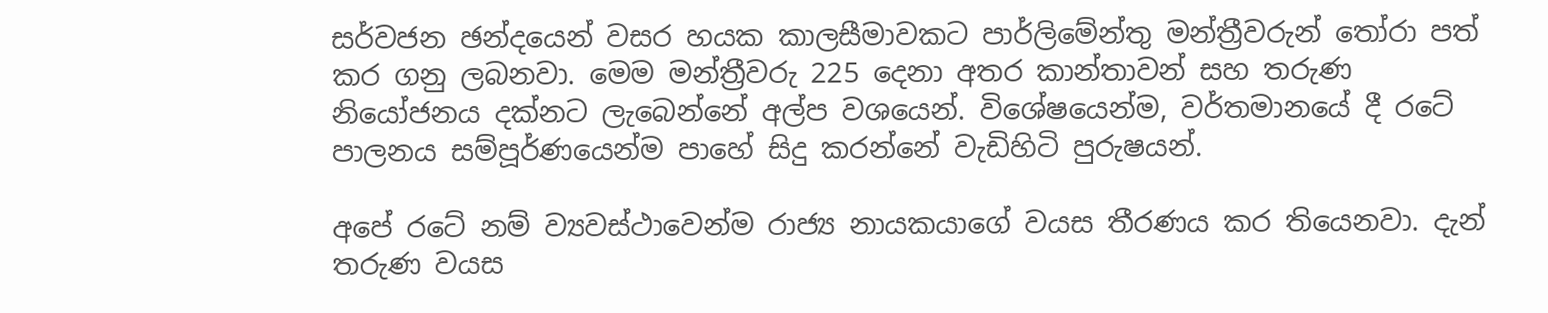සර්වජන ඡන්දයෙන් වසර හයක කාලසීමාවකට පාර්ලිමේන්තු මන්ත්‍රීවරුන් තෝරා පත් කර ගනු ලබනවා. මෙම මන්ත්‍රීවරු 225 දෙනා අතර කාන්තාවන් සහ තරුණ නියෝජනය දක්නට ලැබෙන්නේ අල්ප වශයෙන්. විශේෂයෙන්ම, වර්තමානයේ දී රටේ පාලනය සම්පූර්ණයෙන්ම පාහේ සිදු කරන්නේ වැඩිහිටි පුරුෂයන්.

අපේ රටේ නම් ව්‍යවස්ථාවෙන්ම රාජ්‍ය නායකයාගේ වයස තීරණය කර තියෙනවා. දැන් තරුණ වයස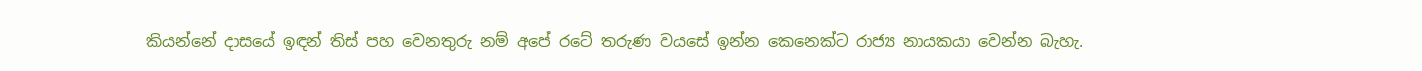කියන්නේ දාසයේ ඉඳන් තිස් පහ වෙනතුරු නම් අපේ රටේ තරුණ වයසේ ඉන්න කෙනෙක්ට රාජ්‍ය නායකයා වෙන්න බැහැ.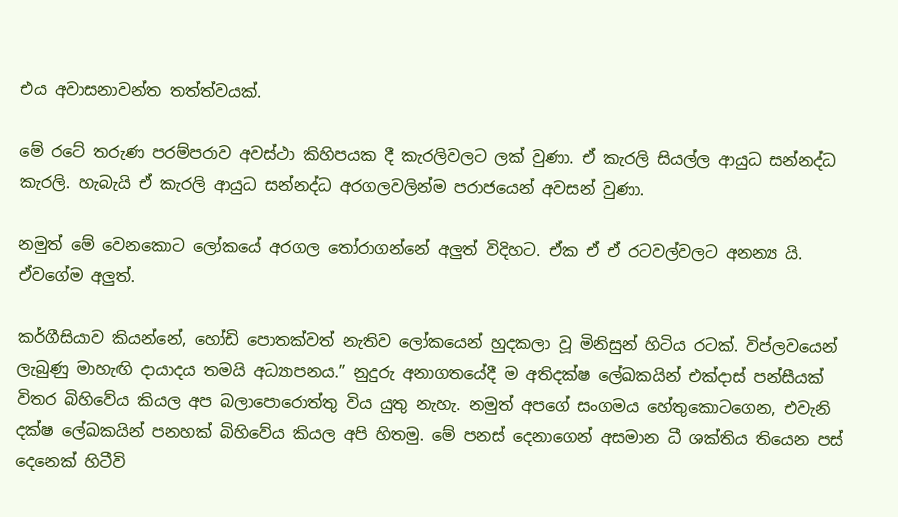එය අවාසනාවන්ත තත්ත්වයක්.

මේ රටේ තරුණ පරම්පරාව අවස්ථා කිහිපයක දී කැරලිවලට ලක් වුණා. ඒ කැරලි සියල්ල ආයුධ සන්නද්ධ කැරලි. හැබැයි ඒ කැරලි ආයුධ සන්නද්ධ අරගලවලින්ම පරාජයෙන් අවසන් වුණා.

නමුත් මේ වෙනකොට ලෝකයේ අරගල තෝරාගන්නේ අලුත් විදිහට. ඒක ඒ ඒ රටවල්වලට අනන්‍ය යි. ඒවගේම අලුත්.

කර්ගීසියාව කියන්නේ, හෝඩි පොතක්වත් නැතිව ලෝකයෙන් හුදකලා වූ මිනිසුන් හිටිය රටක්. විප්ලවයෙන් ලැබුණු මාහැඟි දායාදය තමයි අධ්‍යාපනය.” නුදුරු අනාගතයේදී ම අතිදක්ෂ ලේඛකයින් එක්දාස් පන්සීයක් විතර බිහිවේය කියල අප බලාපොරොත්තු විය යුතු නැහැ. නමුත් අපගේ සංගමය හේතුකොටගෙන, එවැනි දක්ෂ ලේඛකයින් පනහක් බිහිවේය කියල අපි හිතමු. මේ පනස් දෙනාගෙන් අසමාන ධී ශක්තිය තියෙන පස් දෙනෙක් හිටීවි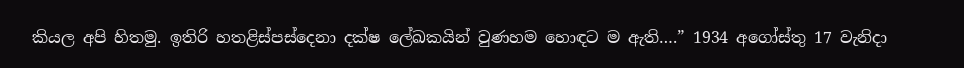කියල අපි හිතමු. ඉතිරි හතළිස්පස්දෙනා දක්ෂ ලේඛකයින් වුණහම හොඳට ම ඇති….” 1934 අගෝස්තු 17 වැනිදා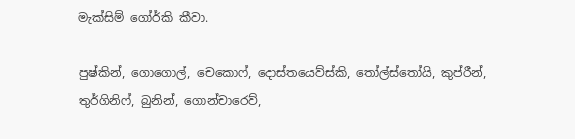මැක්සිම් ගෝර්කි කීවා.

පුෂ්කින්, ගොගොල්, චෙකොෆ්, දොස්තයෙව්ස්කි, තෝල්ස්තෝයි, කුප්රීන්, තුර්ගිනිෆ්, බුනින්, ගොන්චාරෙව්,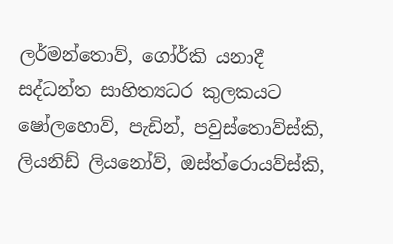ලර්මන්තොව්, ගෝර්කි යනාදී සද්ධන්ත සාහිත්‍යධර කුලකයට ෂෝලහොව්, පැඩින්, පවුස්තොව්ස්කි, ලියනිඩ් ලියනෝව්, ඔස්ත්රොයව්ස්කි,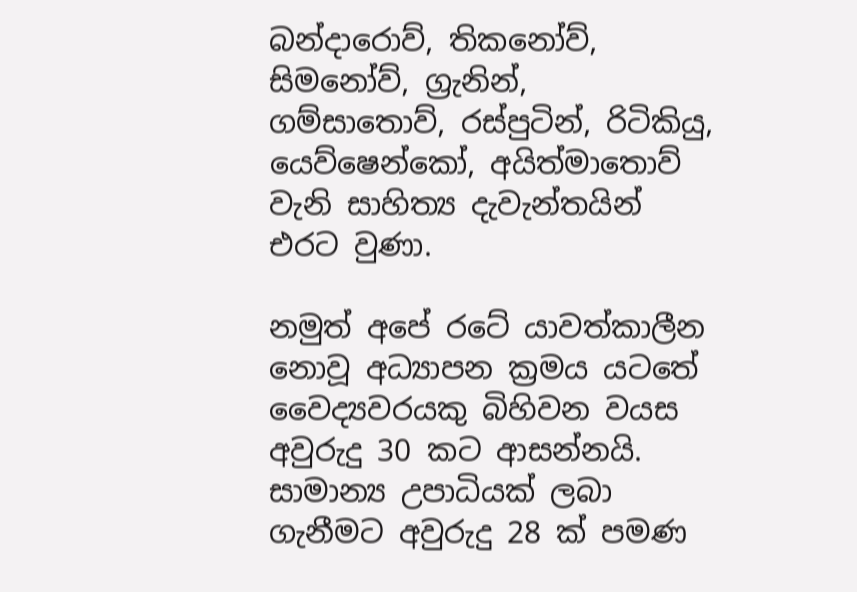බන්දාරොව්, තිකනෝව්, සිමනෝව්, ග්‍රැනින්, ගම්සාතොව්, රස්පුටින්, රිටිකියු, යෙව්ෂෙන්කෝ, අයිත්මාතොව් වැනි සාහිත්‍ය දැවැන්තයින් එරට වුණා.

නමුත් අපේ රටේ යාවත්කාලීන නොවූ අධ්‍යාපන ක්‍රමය යටතේ වෛද්‍යවරයකු බිහිවන වයස අවුරුදු 30 කට ආසන්නයි. සාමාන්‍ය උපාධියක් ලබා ගැනීමට අවුරුදු 28 ක් පමණ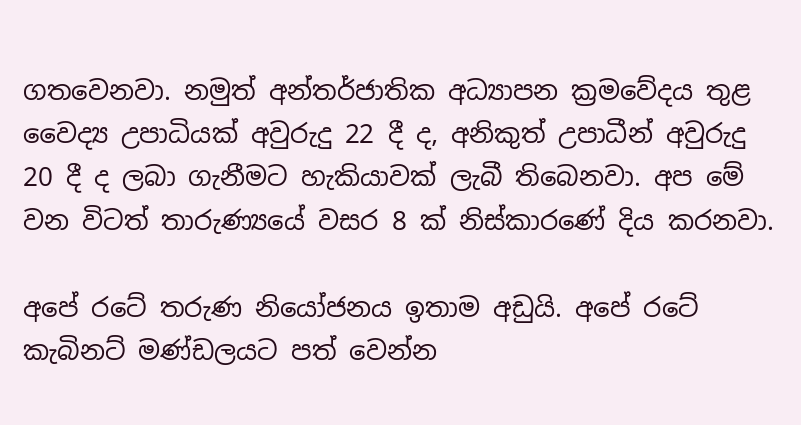ගතවෙනවා. නමුත් අන්තර්ජාතික අධ්‍යාපන ක්‍රමවේදය තුළ වෛද්‍ය උපාධියක් අවුරුදු 22 දී ද, අනිකුත් උපාධීන් අවුරුදු 20 දී ද ලබා ගැනීමට හැකියාවක් ලැබී තිබෙනවා. අප මේ වන විටත් තාරුණ්‍යයේ වසර 8 ක් නිස්කාරණේ දිය කරනවා.

අපේ රටේ තරුණ නියෝජනය ඉතාම අඩුයි. අපේ රටේ කැබිනට් මණ්ඩලයට පත් වෙන්න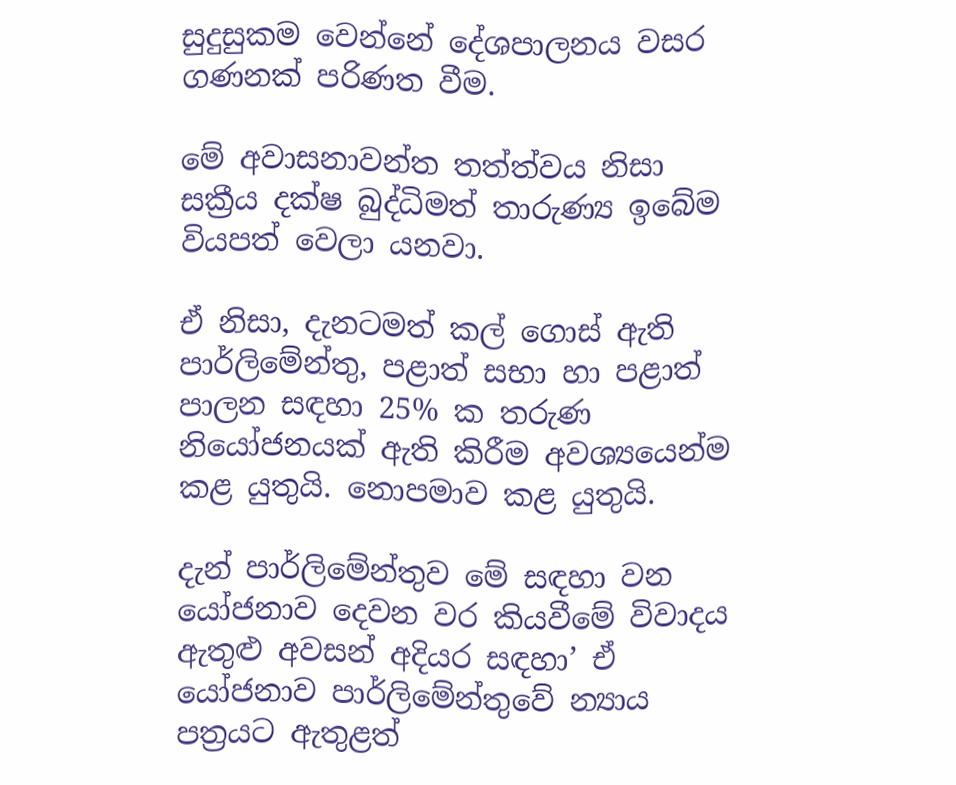සුදුසුකම වෙන්නේ දේශපාලනය වසර ගණනක් පරිණත වීම.

මේ අවාසනාවන්ත තත්ත්වය නිසා සක්‍රීය දක්ෂ බුද්ධිමත් තාරුණ්‍ය ඉබේම වියපත් වෙලා යනවා.

ඒ නිසා, දැනටමත් කල් ගොස් ඇති පාර්ලිමේන්තු, පළාත් සභා හා පළාත් පාලන සඳහා 25% ක තරුණ නියෝජනයක් ඇති කිරීම අවශ්‍යයෙන්ම කළ යුතුයි. නොපමාව කළ යුතුයි.

දැන් පාර්ලිමේන්තුව මේ සඳහා වන යෝජනාව දෙවන වර කියවීමේ විවාදය ඇතුළු අවසන් අදියර සඳහා’ ඒ යෝජනාව පාර්ලිමේන්තුවේ න්‍යාය පත්‍රයට ඇතුළත්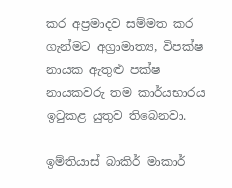කර අප්‍රමාදව සම්මත කර ගැන්මට අග්‍රාමාත්‍ය, විපක්ෂ නායක ඇතුළු පක්ෂ නායකවරු තම කාර්යභාරය ඉටුකළ යුතුව තිබෙනවා.

ඉම්තියාස් බාකිර් මාකාර්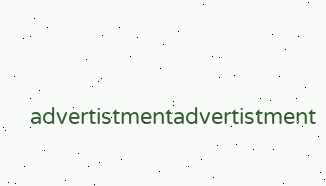advertistmentadvertistment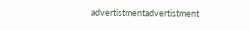advertistmentadvertistment